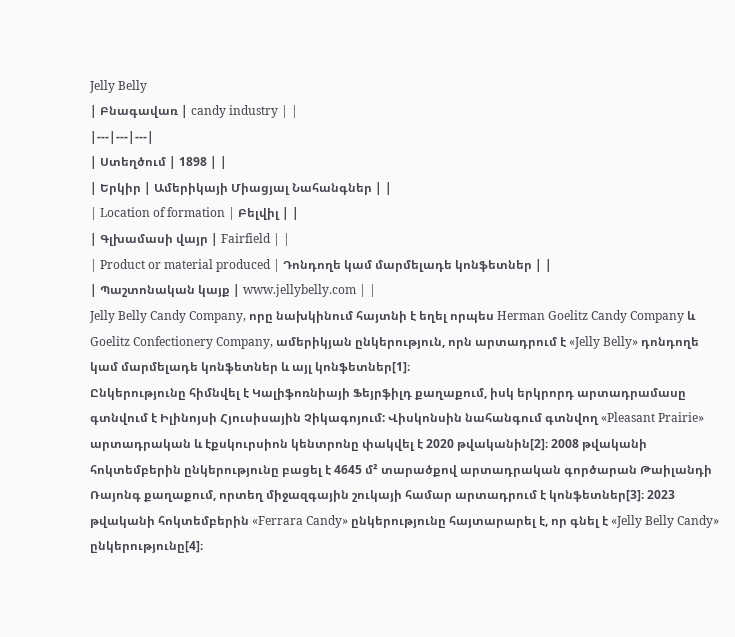Jelly Belly
| Բնագավառ | candy industry | |
|---|---|---|
| Ստեղծում | 1898 | |
| Երկիր | Ամերիկայի Միացյալ Նահանգներ | |
| Location of formation | Բելվիլ | |
| Գլխամասի վայր | Fairfield | |
| Product or material produced | Դոնդողե կամ մարմելադե կոնֆետներ | |
| Պաշտոնական կայք | www.jellybelly.com | |
Jelly Belly Candy Company, որը նախկինում հայտնի է եղել որպես Herman Goelitz Candy Company և Goelitz Confectionery Company, ամերիկյան ընկերություն, որն արտադրում է «Jelly Belly» դոնդողե կամ մարմելադե կոնֆետներ և այլ կոնֆետներ[1]։
Ընկերությունը հիմնվել է Կալիֆոռնիայի Ֆեյրֆիլդ քաղաքում, իսկ երկրորդ արտադրամասը գտնվում է Իլինոյսի Հյուսիսային Չիկագոյում: Վիսկոնսին նահանգում գտնվող «Pleasant Prairie» արտադրական և էքսկուրսիոն կենտրոնը փակվել է 2020 թվականին[2]։ 2008 թվականի հոկտեմբերին ընկերությունը բացել է 4645 մ² տարածքով արտադրական գործարան Թաիլանդի Ռայոնգ քաղաքում, որտեղ միջազգային շուկայի համար արտադրում է կոնֆետներ[3]։ 2023 թվականի հոկտեմբերին «Ferrara Candy» ընկերությունը հայտարարել է, որ գնել է «Jelly Belly Candy» ընկերությունը[4]։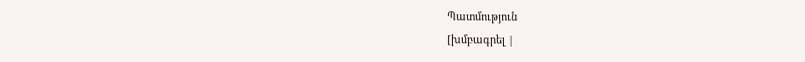Պատմություն
[խմբագրել |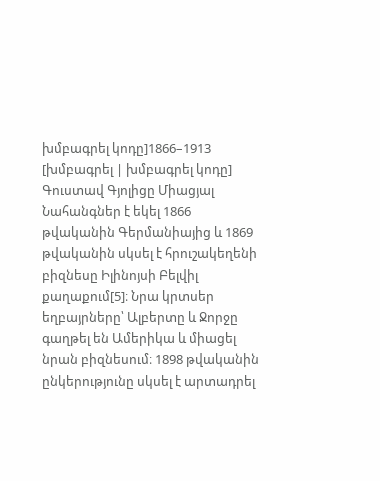խմբագրել կոդը]1866–1913
[խմբագրել | խմբագրել կոդը]
Գուստավ Գյոլիցը Միացյալ Նահանգներ է եկել 1866 թվականին Գերմանիայից և 1869 թվականին սկսել է հրուշակեղենի բիզնեսը Իլինոյսի Բելվիլ քաղաքում[5]։ Նրա կրտսեր եղբայրները՝ Ալբերտը և Ջորջը գաղթել են Ամերիկա և միացել նրան բիզնեսում։ 1898 թվականին ընկերությունը սկսել է արտադրել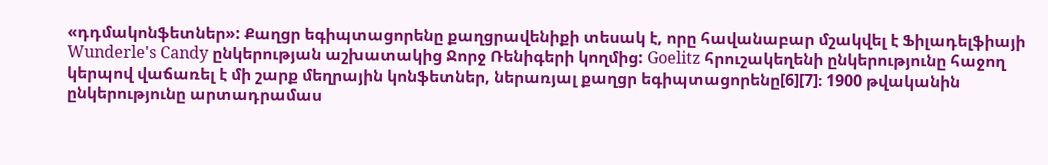«դդմակոնֆետներ»: Քաղցր եգիպտացորենը քաղցրավենիքի տեսակ է, որը հավանաբար մշակվել է Ֆիլադելֆիայի Wunderle's Candy ընկերության աշխատակից Ջորջ Ռենիգերի կողմից: Goelitz հրուշակեղենի ընկերությունը հաջող կերպով վաճառել է մի շարք մեղրային կոնֆետներ, ներառյալ քաղցր եգիպտացորենը[6][7]։ 1900 թվականին ընկերությունը արտադրամաս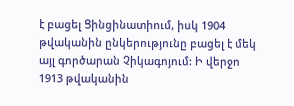է բացել Ցինցինատիում, իսկ 1904 թվականին ընկերությունը բացել է մեկ այլ գործարան Չիկագոյում: Ի վերջո 1913 թվականին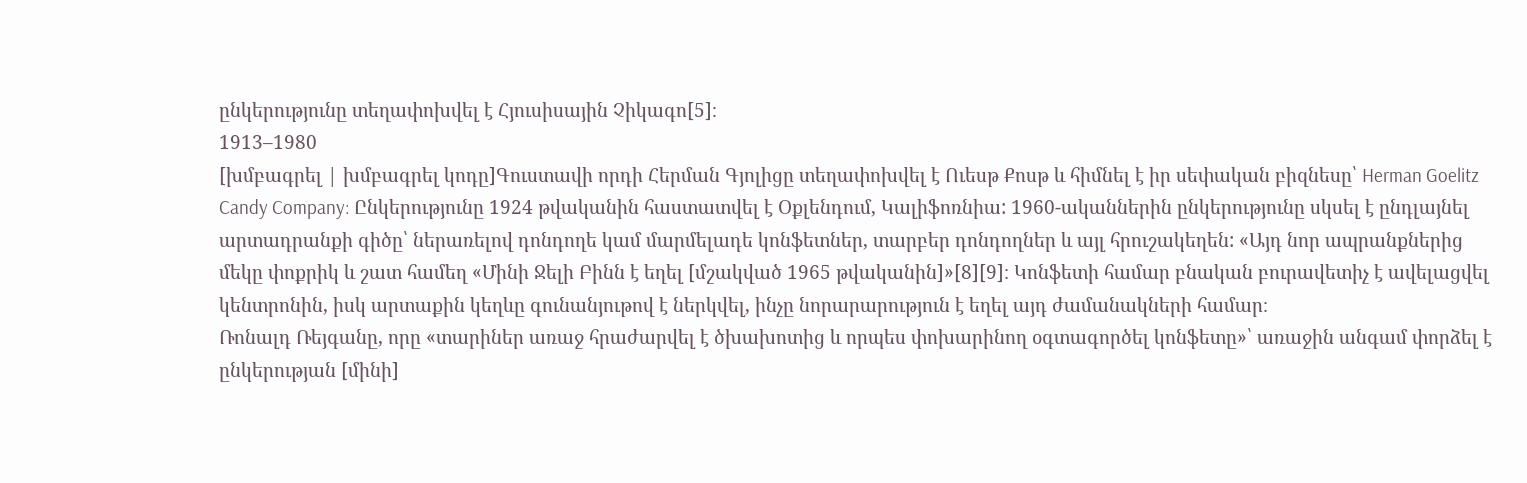ընկերությունը տեղափոխվել է Հյուսիսային Չիկագո[5]։
1913–1980
[խմբագրել | խմբագրել կոդը]Գուստավի որդի Հերման Գյոլիցը տեղափոխվել է Ուեսթ Քոսթ և հիմնել է իր սեփական բիզնեսը՝ Herman Goelitz Candy Company: Ընկերությունը 1924 թվականին հաստատվել է Օքլենդում, Կալիֆոռնիա: 1960-ականներին ընկերությունը սկսել է ընդլայնել արտադրանքի գիծը՝ ներառելով դոնդողե կամ մարմելադե կոնֆետներ, տարբեր դոնդողներ և այլ հրուշակեղեն: «Այդ նոր ապրանքներից մեկը փոքրիկ և շատ համեղ «Մինի Ջելի Բինն է եղել [մշակված 1965 թվականին]»[8][9]։ Կոնֆետի համար բնական բուրավետիչ է ավելացվել կենտրոնին, իսկ արտաքին կեղևը գունանյութով է ներկվել, ինչը նորարարություն է եղել այդ ժամանակների համար։
Ռոնալդ Ռեյգանը, որը «տարիներ առաջ հրաժարվել է ծխախոտից և որպես փոխարինող օգտագործել կոնֆետը»՝ առաջին անգամ փորձել է ընկերության [մինի]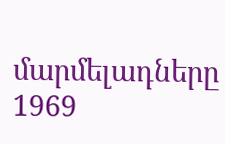մարմելադները 1969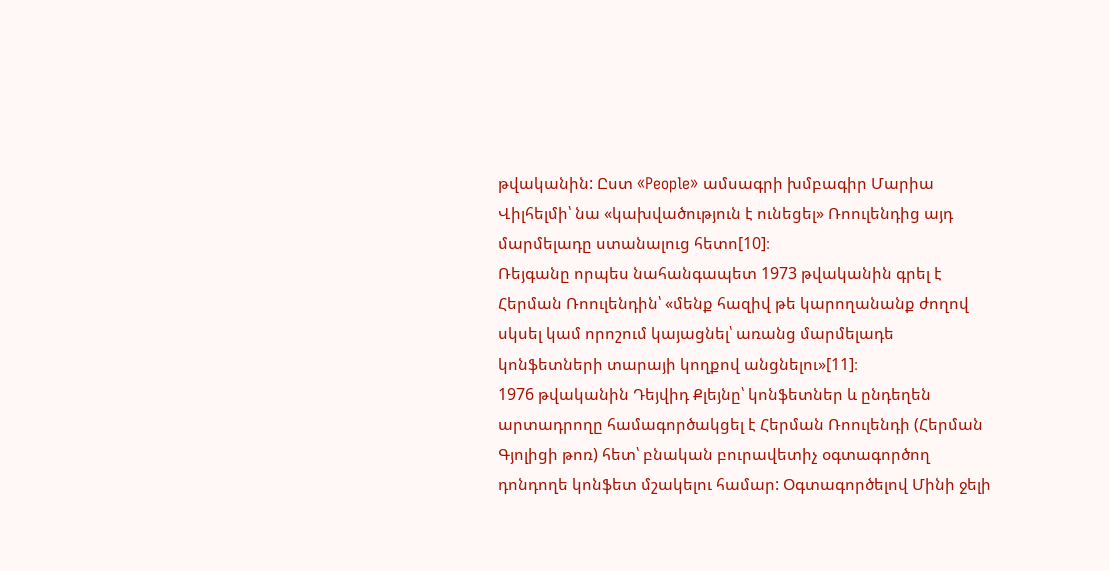թվականին: Ըստ «People» ամսագրի խմբագիր Մարիա Վիլհելմի՝ նա «կախվածություն է ունեցել» Ռոուլենդից այդ մարմելադը ստանալուց հետո[10]։
Ռեյգանը որպես նահանգապետ 1973 թվականին գրել է Հերման Ռոուլենդին՝ «մենք հազիվ թե կարողանանք ժողով սկսել կամ որոշում կայացնել՝ առանց մարմելադե կոնֆետների տարայի կողքով անցնելու»[11]։
1976 թվականին Դեյվիդ Քլեյնը՝ կոնֆետներ և ընդեղեն արտադրողը համագործակցել է Հերման Ռոուլենդի (Հերման Գյոլիցի թոռ) հետ՝ բնական բուրավետիչ օգտագործող դոնդողե կոնֆետ մշակելու համար: Օգտագործելով Մինի ջելի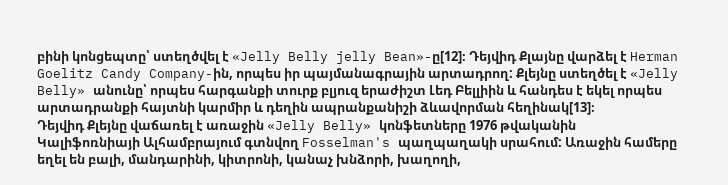բինի կոնցեպտը՝ ստեղծվել է «Jelly Belly jelly Bean»-ը[12]։ Դեյվիդ Քլայնը վարձել է Herman Goelitz Candy Company-ին, որպես իր պայմանագրային արտադրող: Քլեյնը ստեղծել է «Jelly Belly» անունը՝ որպես հարգանքի տուրք բլյուզ երաժիշտ Լեդ Բելլիին և հանդես է եկել որպես արտադրանքի հայտնի կարմիր և դեղին ապրանքանիշի ձևավորման հեղինակ[13]։
Դեյվիդ Քլեյնը վաճառել է առաջին «Jelly Belly» կոնֆետները 1976 թվականին Կալիֆոռնիայի Ալհամբրայում գտնվող Fosselman's պաղպաղակի սրահում: Առաջին համերը եղել են բալի, մանդարինի, կիտրոնի, կանաչ խնձորի, խաղողի,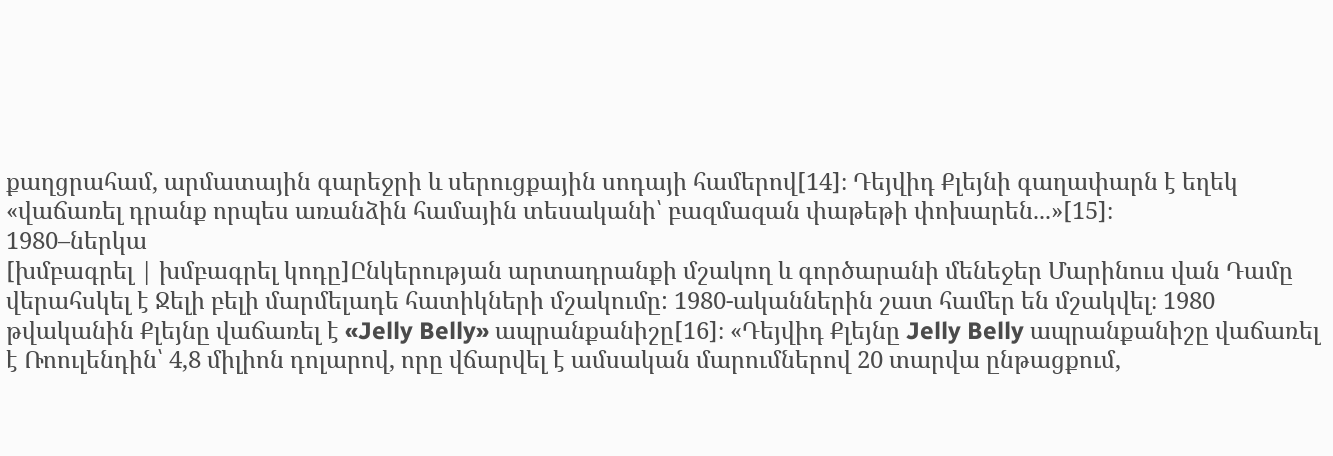քաղցրահամ, արմատային գարեջրի և սերուցքային սոդայի համերով[14]։ Դեյվիդ Քլեյնի գաղափարն է եղեկ «վաճառել դրանք որպես առանձին համային տեսականի՝ բազմազան փաթեթի փոխարեն...»[15]։
1980–ներկա
[խմբագրել | խմբագրել կոդը]Ընկերության արտադրանքի մշակող և գործարանի մենեջեր Մարինուս վան Դամը վերահսկել է Ջելի բելի մարմելադե հատիկների մշակումը: 1980-ականներին շատ համեր են մշակվել։ 1980 թվականին Քլեյնը վաճառել է «Jelly Belly» ապրանքանիշը[16]։ «Դեյվիդ Քլեյնը Jelly Belly ապրանքանիշը վաճառել է Ռոուլենդին՝ 4,8 միլիոն դոլարով, որը վճարվել է ամսական մարումներով 20 տարվա ընթացքում,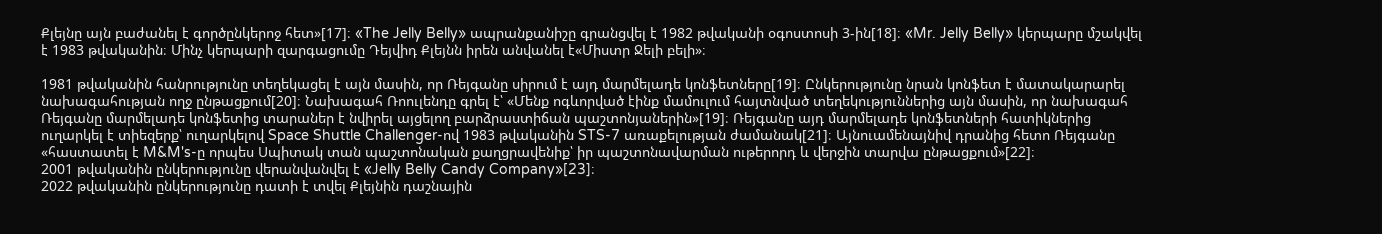Քլեյնը այն բաժանել է գործընկերոջ հետ»[17]։ «The Jelly Belly» ապրանքանիշը գրանցվել է 1982 թվականի օգոստոսի 3-ին[18]։ «Mr. Jelly Belly» կերպարը մշակվել է 1983 թվականին։ Մինչ կերպարի զարգացումը Դեյվիդ Քլեյնն իրեն անվանել է«Միստր Ջելի բելի»։

1981 թվականին հանրությունը տեղեկացել է այն մասին, որ Ռեյգանը սիրում է այդ մարմելադե կոնֆետները[19]։ Ընկերությունը նրան կոնֆետ է մատակարարել նախագահության ողջ ընթացքում[20]։ Նախագահ Ռոուլենդը գրել է՝ «Մենք ոգևորված էինք մամուլում հայտնված տեղեկություններից այն մասին, որ նախագահ Ռեյգանը մարմելադե կոնֆետից տարաներ է նվիրել այցելող բարձրաստիճան պաշտոնյաներին»[19]։ Ռեյգանը այդ մարմելադե կոնֆետների հատիկներից ուղարկել է տիեզերք՝ ուղարկելով Space Shuttle Challenger-ով 1983 թվականին STS-7 առաքելության ժամանակ[21]։ Այնուամենայնիվ դրանից հետո Ռեյգանը «հաստատել է M&M's-ը որպես Սպիտակ տան պաշտոնական քաղցրավենիք՝ իր պաշտոնավարման ութերորդ և վերջին տարվա ընթացքում»[22]։
2001 թվականին ընկերությունը վերանվանվել է «Jelly Belly Candy Company»[23]։
2022 թվականին ընկերությունը դատի է տվել Քլեյնին դաշնային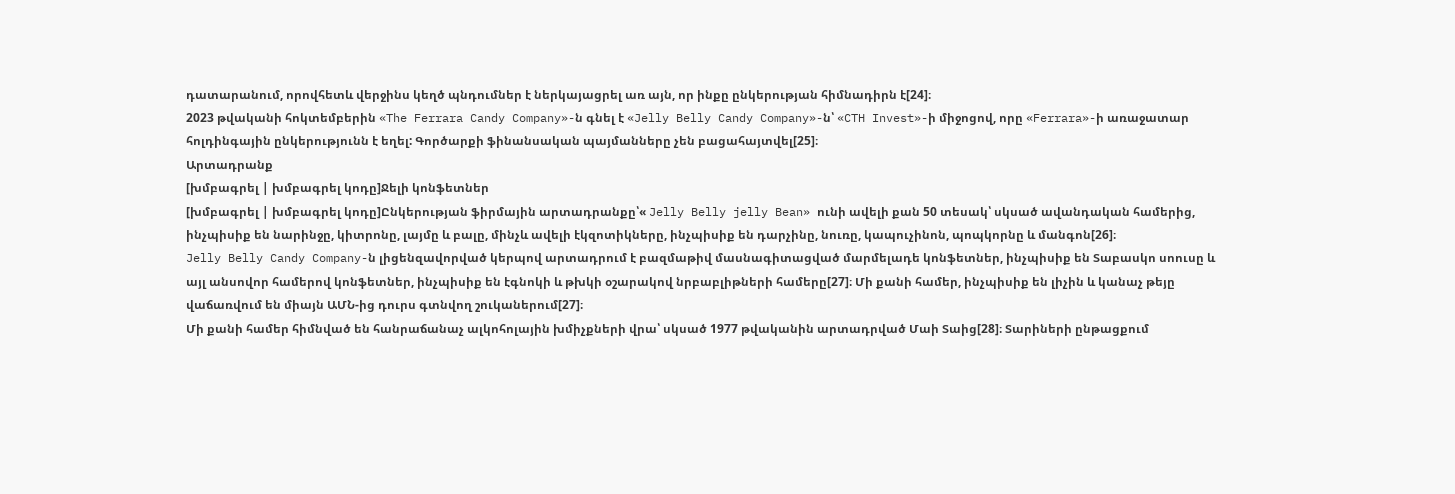դատարանում, որովհետև վերջինս կեղծ պնդումներ է ներկայացրել առ այն, որ ինքը ընկերության հիմնադիրն է[24]։
2023 թվականի հոկտեմբերին «The Ferrara Candy Company»-ն գնել է «Jelly Belly Candy Company»-ն՝ «CTH Invest»-ի միջոցով, որը «Ferrara»-ի առաջատար հոլդինգային ընկերությունն է եղել: Գործարքի ֆինանսական պայմանները չեն բացահայտվել[25]։
Արտադրանք
[խմբագրել | խմբագրել կոդը]Ջելի կոնֆետներ
[խմբագրել | խմբագրել կոդը]Ընկերության ֆիրմային արտադրանքը՝« Jelly Belly jelly Bean» ունի ավելի քան 50 տեսակ՝ սկսած ավանդական համերից, ինչպիսիք են նարինջը, կիտրոնը, լայմը և բալը, մինչև ավելի էկզոտիկները, ինչպիսիք են դարչինը, նուռը, կապուչինոն, պոպկորնը և մանգոն[26]։
Jelly Belly Candy Company-ն լիցենզավորված կերպով արտադրում է բազմաթիվ մասնագիտացված մարմելադե կոնֆետներ, ինչպիսիք են Տաբասկո սոուսը և այլ անսովոր համերով կոնֆետներ, ինչպիսիք են էգնոկի և թխկի օշարակով նրբաբլիթների համերը[27]։ Մի քանի համեր, ինչպիսիք են լիչին և կանաչ թեյը վաճառվում են միայն ԱՄՆ-ից դուրս գտնվող շուկաներում[27]։
Մի քանի համեր հիմնված են հանրաճանաչ ալկոհոլային խմիչքների վրա՝ սկսած 1977 թվականին արտադրված Մաի Տաից[28]։ Տարիների ընթացքում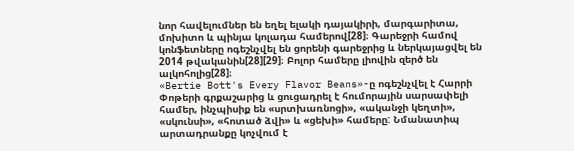նոր հավելումներ են եղել ելակի դայակիրի, մարգարիտա, մոխիտո և պինյա կոլադա համերով[28]։ Գարեջրի համով կոնֆետները ոգեշնչվել են ցորենի գարեջրից և ներկայացվել են 2014 թվականին[28][29]։ Բոլոր համերը լիովին զերծ են ալկոհոլից[28]։
«Bertie Bott's Every Flavor Beans»-ը ոգեշնչվել է Հարրի Փոթերի գրքաշարից և ցուցադրել է հումորային սարսափելի համեր, ինչպիսիք են «սրտխառնոցի», «ականջի կեղտի», «սկունսի», «հոտած ձվի» և «ցեխի» համերը: Նմանատիպ արտադրանքը կոչվում է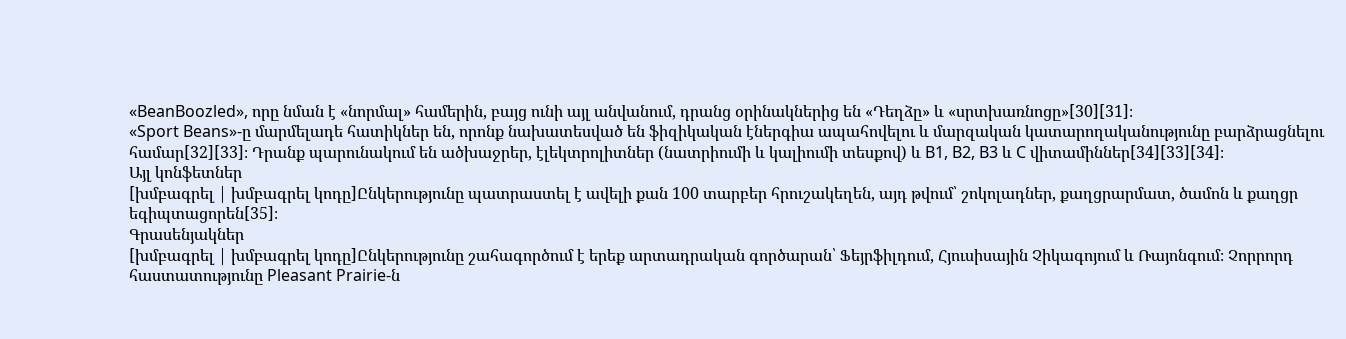«BeanBoozled», որը նման է «նորմալ» համերին, բայց ունի այլ անվանում, դրանց օրինակներից են «Դեղձը» և «սրտխառնոցը»[30][31]։
«Sport Beans»-ը մարմելադե հատիկներ են, որոնք նախատեսված են ֆիզիկական էներգիա ապահովելու և մարզական կատարողականությունը բարձրացնելու համար[32][33]։ Դրանք պարունակում են ածխաջրեր, էլեկտրոլիտներ (նատրիումի և կալիումի տեսքով) և B1, B2, B3 և C վիտամիններ[34][33][34]։
Այլ կոնֆետներ
[խմբագրել | խմբագրել կոդը]Ընկերությունը պատրաստել է ավելի քան 100 տարբեր հրուշակեղեն, այդ թվում՝ շոկոլադներ, քաղցրարմատ, ծամոն և քաղցր եգիպտացորեն[35]։
Գրասենյակներ
[խմբագրել | խմբագրել կոդը]Ընկերությունը շահագործում է երեք արտադրական գործարան՝ Ֆեյրֆիլդում, Հյուսիսային Չիկագոյում և Ռայոնգում։ Չորրորդ հաստատությունը Pleasant Prairie-ն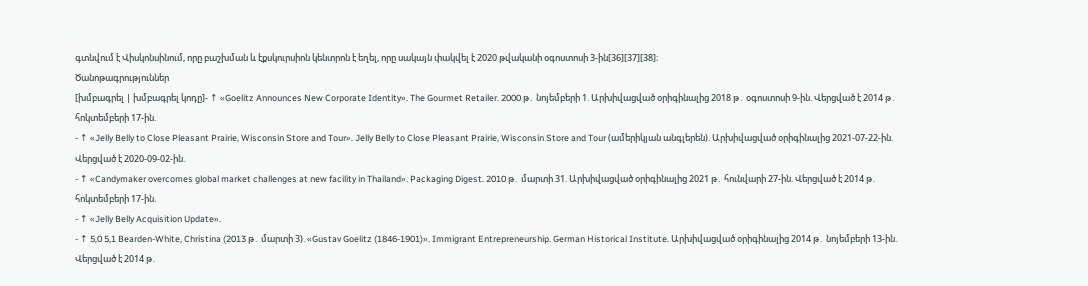գտնվում է Վիսկոնսինում, որը բաշխման և էքսկուրսիոն կենտրոն է եղել, որը սակայն փակվել է 2020 թվականի օգոստոսի 3-ին[36][37][38]։
Ծանոթագրություններ
[խմբագրել | խմբագրել կոդը]- ↑ «Goelitz Announces New Corporate Identity». The Gourmet Retailer. 2000 թ․ նոյեմբերի 1. Արխիվացված օրիգինալից 2018 թ․ օգոստոսի 9-ին. Վերցված է 2014 թ․ հոկտեմբերի 17-ին.
- ↑ «Jelly Belly to Close Pleasant Prairie, Wisconsin Store and Tour». Jelly Belly to Close Pleasant Prairie, Wisconsin Store and Tour (ամերիկյան անգլերեն). Արխիվացված օրիգինալից 2021-07-22-ին. Վերցված է 2020-09-02-ին.
- ↑ «Candymaker overcomes global market challenges at new facility in Thailand». Packaging Digest. 2010 թ․ մարտի 31. Արխիվացված օրիգինալից 2021 թ․ հունվարի 27-ին. Վերցված է 2014 թ․ հոկտեմբերի 17-ին.
- ↑ «Jelly Belly Acquisition Update».
- ↑ 5,0 5,1 Bearden-White, Christina (2013 թ․ մարտի 3). «Gustav Goelitz (1846-1901)». Immigrant Entrepreneurship. German Historical Institute. Արխիվացված օրիգինալից 2014 թ․ նոյեմբերի 13-ին. Վերցված է 2014 թ․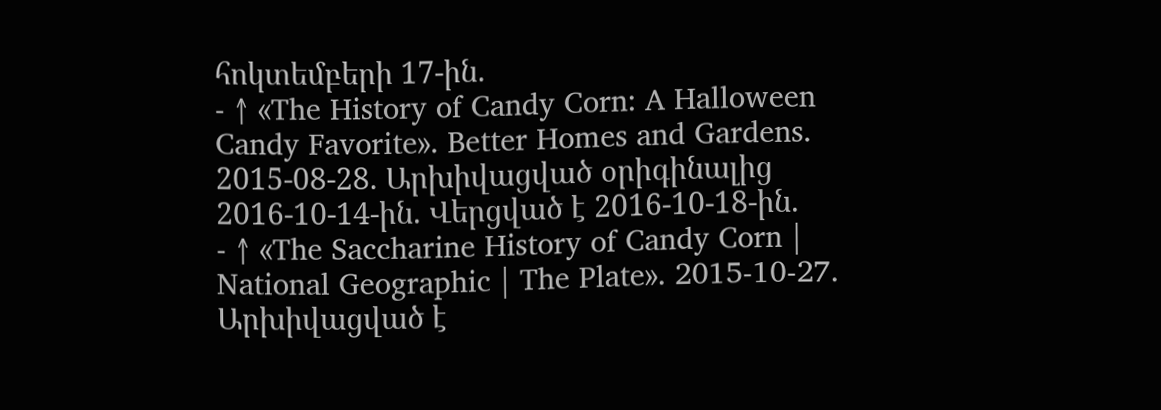հոկտեմբերի 17-ին.
- ↑ «The History of Candy Corn: A Halloween Candy Favorite». Better Homes and Gardens. 2015-08-28. Արխիվացված օրիգինալից 2016-10-14-ին. Վերցված է 2016-10-18-ին.
- ↑ «The Saccharine History of Candy Corn | National Geographic | The Plate». 2015-10-27. Արխիվացված է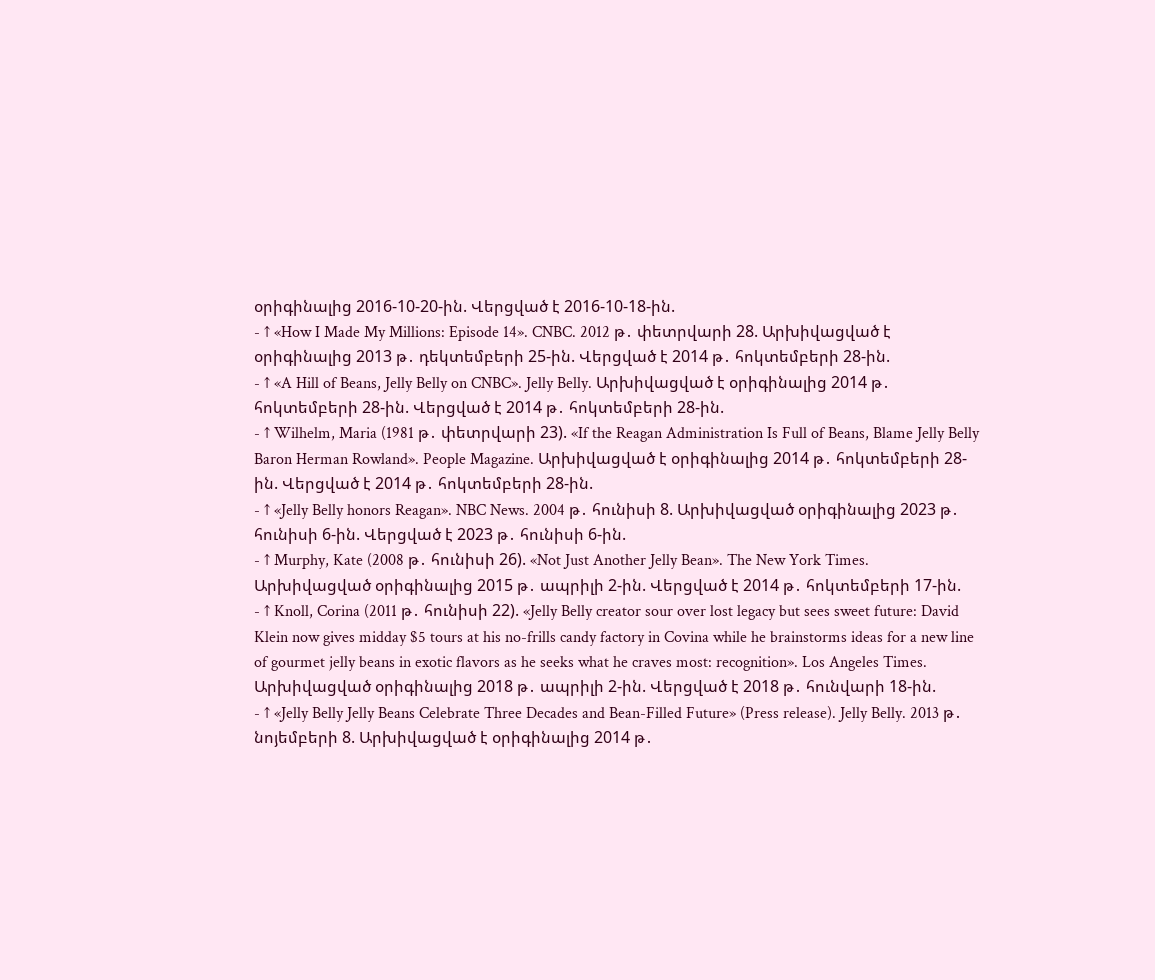օրիգինալից 2016-10-20-ին. Վերցված է 2016-10-18-ին.
- ↑ «How I Made My Millions: Episode 14». CNBC. 2012 թ․ փետրվարի 28. Արխիվացված է օրիգինալից 2013 թ․ դեկտեմբերի 25-ին. Վերցված է 2014 թ․ հոկտեմբերի 28-ին.
- ↑ «A Hill of Beans, Jelly Belly on CNBC». Jelly Belly. Արխիվացված է օրիգինալից 2014 թ․ հոկտեմբերի 28-ին. Վերցված է 2014 թ․ հոկտեմբերի 28-ին.
- ↑ Wilhelm, Maria (1981 թ․ փետրվարի 23). «If the Reagan Administration Is Full of Beans, Blame Jelly Belly Baron Herman Rowland». People Magazine. Արխիվացված է օրիգինալից 2014 թ․ հոկտեմբերի 28-ին. Վերցված է 2014 թ․ հոկտեմբերի 28-ին.
- ↑ «Jelly Belly honors Reagan». NBC News. 2004 թ․ հունիսի 8. Արխիվացված օրիգինալից 2023 թ․ հունիսի 6-ին. Վերցված է 2023 թ․ հունիսի 6-ին.
- ↑ Murphy, Kate (2008 թ․ հունիսի 26). «Not Just Another Jelly Bean». The New York Times. Արխիվացված օրիգինալից 2015 թ․ ապրիլի 2-ին. Վերցված է 2014 թ․ հոկտեմբերի 17-ին.
- ↑ Knoll, Corina (2011 թ․ հունիսի 22). «Jelly Belly creator sour over lost legacy but sees sweet future: David Klein now gives midday $5 tours at his no-frills candy factory in Covina while he brainstorms ideas for a new line of gourmet jelly beans in exotic flavors as he seeks what he craves most: recognition». Los Angeles Times. Արխիվացված օրիգինալից 2018 թ․ ապրիլի 2-ին. Վերցված է 2018 թ․ հունվարի 18-ին.
- ↑ «Jelly Belly Jelly Beans Celebrate Three Decades and Bean-Filled Future» (Press release). Jelly Belly. 2013 թ․ նոյեմբերի 8. Արխիվացված է օրիգինալից 2014 թ․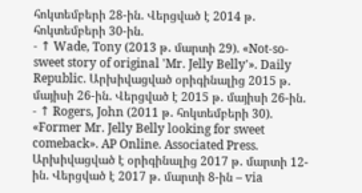հոկտեմբերի 28-ին. Վերցված է 2014 թ․ հոկտեմբերի 30-ին.
- ↑ Wade, Tony (2013 թ․ մարտի 29). «Not-so-sweet story of original 'Mr. Jelly Belly'». Daily Republic. Արխիվացված օրիգինալից 2015 թ․ մայիսի 26-ին. Վերցված է 2015 թ․ մայիսի 26-ին.
- ↑ Rogers, John (2011 թ․ հոկտեմբերի 30). «Former Mr. Jelly Belly looking for sweet comeback». AP Online. Associated Press. Արխիվացված է օրիգինալից 2017 թ․ մարտի 12-ին. Վերցված է 2017 թ․ մարտի 8-ին – via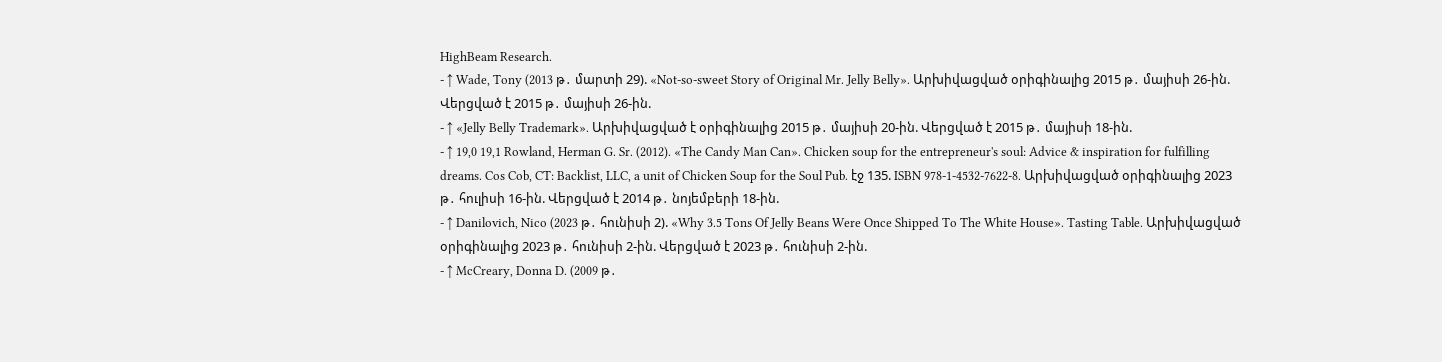HighBeam Research.
- ↑ Wade, Tony (2013 թ․ մարտի 29). «Not-so-sweet Story of Original Mr. Jelly Belly». Արխիվացված օրիգինալից 2015 թ․ մայիսի 26-ին. Վերցված է 2015 թ․ մայիսի 26-ին.
- ↑ «Jelly Belly Trademark». Արխիվացված է օրիգինալից 2015 թ․ մայիսի 20-ին. Վերցված է 2015 թ․ մայիսի 18-ին.
- ↑ 19,0 19,1 Rowland, Herman G. Sr. (2012). «The Candy Man Can». Chicken soup for the entrepreneur's soul: Advice & inspiration for fulfilling dreams. Cos Cob, CT: Backlist, LLC, a unit of Chicken Soup for the Soul Pub. էջ 135. ISBN 978-1-4532-7622-8. Արխիվացված օրիգինալից 2023 թ․ հուլիսի 16-ին. Վերցված է 2014 թ․ նոյեմբերի 18-ին.
- ↑ Danilovich, Nico (2023 թ․ հունիսի 2). «Why 3.5 Tons Of Jelly Beans Were Once Shipped To The White House». Tasting Table. Արխիվացված օրիգինալից 2023 թ․ հունիսի 2-ին. Վերցված է 2023 թ․ հունիսի 2-ին.
- ↑ McCreary, Donna D. (2009 թ․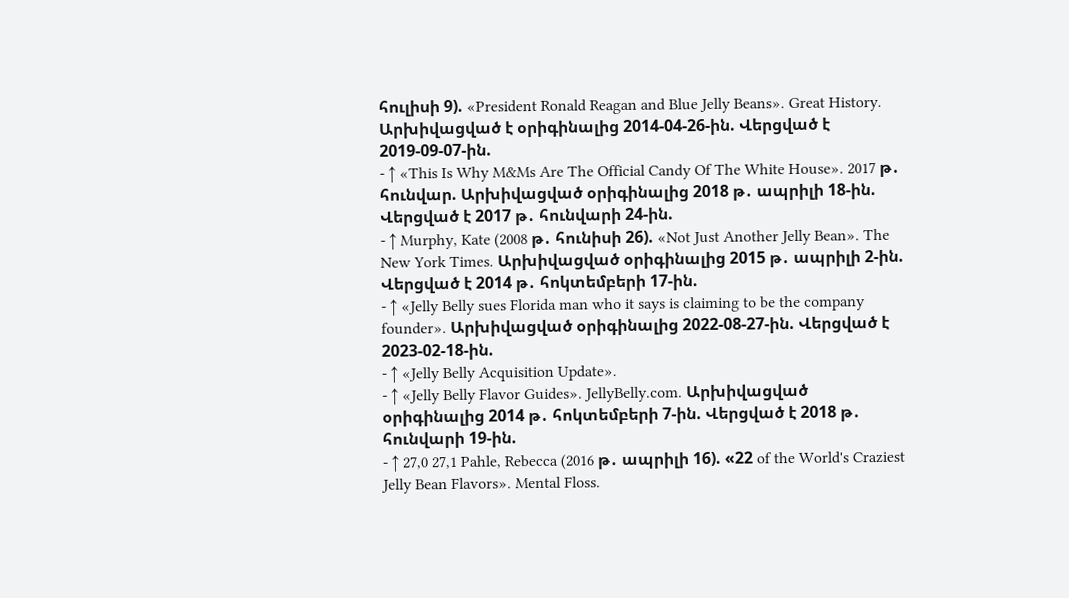հուլիսի 9). «President Ronald Reagan and Blue Jelly Beans». Great History. Արխիվացված է օրիգինալից 2014-04-26-ին. Վերցված է 2019-09-07-ին.
- ↑ «This Is Why M&Ms Are The Official Candy Of The White House». 2017 թ․ հունվար. Արխիվացված օրիգինալից 2018 թ․ ապրիլի 18-ին. Վերցված է 2017 թ․ հունվարի 24-ին.
- ↑ Murphy, Kate (2008 թ․ հունիսի 26). «Not Just Another Jelly Bean». The New York Times. Արխիվացված օրիգինալից 2015 թ․ ապրիլի 2-ին. Վերցված է 2014 թ․ հոկտեմբերի 17-ին.
- ↑ «Jelly Belly sues Florida man who it says is claiming to be the company founder». Արխիվացված օրիգինալից 2022-08-27-ին. Վերցված է 2023-02-18-ին.
- ↑ «Jelly Belly Acquisition Update».
- ↑ «Jelly Belly Flavor Guides». JellyBelly.com. Արխիվացված օրիգինալից 2014 թ․ հոկտեմբերի 7-ին. Վերցված է 2018 թ․ հունվարի 19-ին.
- ↑ 27,0 27,1 Pahle, Rebecca (2016 թ․ ապրիլի 16). «22 of the World's Craziest Jelly Bean Flavors». Mental Floss.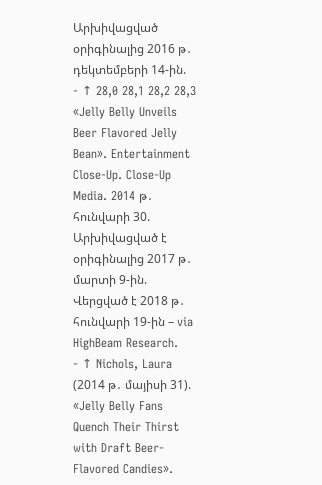Արխիվացված օրիգինալից 2016 թ․ դեկտեմբերի 14-ին.
- ↑ 28,0 28,1 28,2 28,3 «Jelly Belly Unveils Beer Flavored Jelly Bean». Entertainment Close-Up. Close-Up Media. 2014 թ․ հունվարի 30. Արխիվացված է օրիգինալից 2017 թ․ մարտի 9-ին. Վերցված է 2018 թ․ հունվարի 19-ին – via HighBeam Research.
- ↑ Nichols, Laura (2014 թ․ մայիսի 31). «Jelly Belly Fans Quench Their Thirst with Draft Beer-Flavored Candies».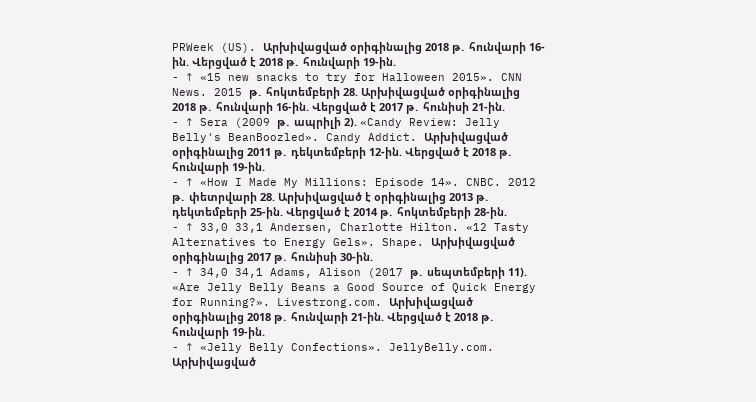PRWeek (US). Արխիվացված օրիգինալից 2018 թ․ հունվարի 16-ին. Վերցված է 2018 թ․ հունվարի 19-ին.
- ↑ «15 new snacks to try for Halloween 2015». CNN News. 2015 թ․ հոկտեմբերի 28. Արխիվացված օրիգինալից 2018 թ․ հունվարի 16-ին. Վերցված է 2017 թ․ հունիսի 21-ին.
- ↑ Sera (2009 թ․ ապրիլի 2). «Candy Review: Jelly Belly's BeanBoozled». Candy Addict. Արխիվացված օրիգինալից 2011 թ․ դեկտեմբերի 12-ին. Վերցված է 2018 թ․ հունվարի 19-ին.
- ↑ «How I Made My Millions: Episode 14». CNBC. 2012 թ․ փետրվարի 28. Արխիվացված է օրիգինալից 2013 թ․ դեկտեմբերի 25-ին. Վերցված է 2014 թ․ հոկտեմբերի 28-ին.
- ↑ 33,0 33,1 Andersen, Charlotte Hilton. «12 Tasty Alternatives to Energy Gels». Shape. Արխիվացված օրիգինալից 2017 թ․ հունիսի 30-ին.
- ↑ 34,0 34,1 Adams, Alison (2017 թ․ սեպտեմբերի 11). «Are Jelly Belly Beans a Good Source of Quick Energy for Running?». Livestrong.com. Արխիվացված օրիգինալից 2018 թ․ հունվարի 21-ին. Վերցված է 2018 թ․ հունվարի 19-ին.
- ↑ «Jelly Belly Confections». JellyBelly.com. Արխիվացված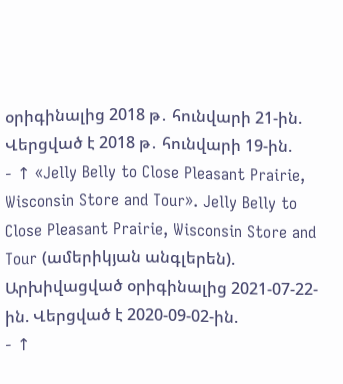օրիգինալից 2018 թ․ հունվարի 21-ին. Վերցված է 2018 թ․ հունվարի 19-ին.
- ↑ «Jelly Belly to Close Pleasant Prairie, Wisconsin Store and Tour». Jelly Belly to Close Pleasant Prairie, Wisconsin Store and Tour (ամերիկյան անգլերեն). Արխիվացված օրիգինալից 2021-07-22-ին. Վերցված է 2020-09-02-ին.
- ↑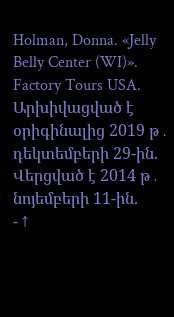Holman, Donna. «Jelly Belly Center (WI)». Factory Tours USA. Արխիվացված է օրիգինալից 2019 թ․ դեկտեմբերի 29-ին. Վերցված է 2014 թ․ նոյեմբերի 11-ին.
- ↑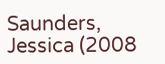Saunders, Jessica (2008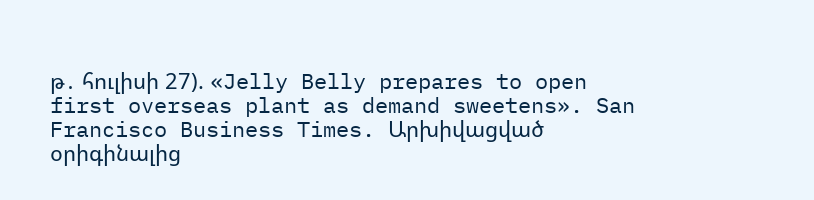թ․ հուլիսի 27). «Jelly Belly prepares to open first overseas plant as demand sweetens». San Francisco Business Times. Արխիվացված օրիգինալից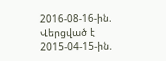2016-08-16-ին. Վերցված է 2015-04-15-ին.